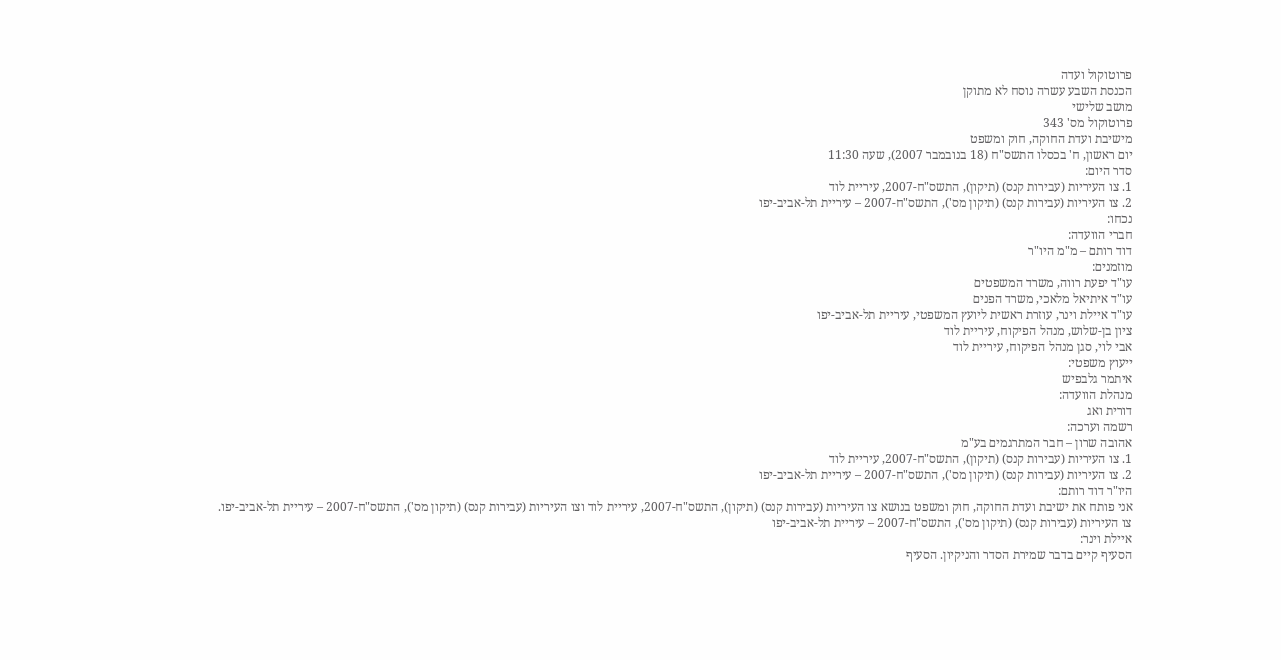פרוטוקול ועדה
הכנסת השבע עשרה נוסח לא מתוקן
מושב שלישי
פרוטוקול מס' 343
מישיבת ועדת החוקה, חוק ומשפט
יום ראשון, ח' בכסלו התשס"ח (18 בנובמבר 2007), שעה 11:30
סדר היום:
1. צו העיריות (עבירות קנס) (תיקון), התשס"ח-2007, עיריית לוד
2. צו העיריות (עבירות קנס) (תיקון מס'), התשס"ח-2007 – עיריית תל-אביב-יפו
נכחו:
חברי הוועדה:
דוד רותם – מ"מ היו"ר
מוזמנים:
עו"ד יפעת רווה, משרד המשפטים
עו"ד איתיאל מלאכי, משרד הפנים
עו"ד איילת וינר, עוזרת ראשית ליועץ המשפטי, עיריית תל-אביב-יפו
ציון בן-שלוש, מנהל הפיקוח, עיריית לוד
אבי לוי, סגן מנהל הפיקוח, עיריית לוד
ייעוץ משפטי:
איתמר גלבפיש
מנהלת הוועדה:
דורית ואג
רשמה וערכה:
אהובה שרון – חבר המתרגמים בע"מ
1. צו העיריות (עבירות קנס) (תיקון), התשס"ח-2007, עיריית לוד
2. צו העיריות (עבירות קנס) (תיקון מס'), התשס"ח-2007 – עיריית תל-אביב-יפו
היו"ר דוד רותם:
אני פותח את ישיבת ועדת החוקה, חוק ומשפט בנושא צו העיריות (עבירות קנס) (תיקון), התשס"ח-2007, עיריית לוד וצו העיריות (עבירות קנס) (תיקון מס'), התשס"ח-2007 – עיריית תל-אביב-יפו.
צו העיריות (עבירות קנס) (תיקון מס'), התשס"ח-2007 – עיריית תל-אביב-יפו
איילת וינר:
הסעיף קיים בדבר שמירת הסדר והניקיון. הסעיף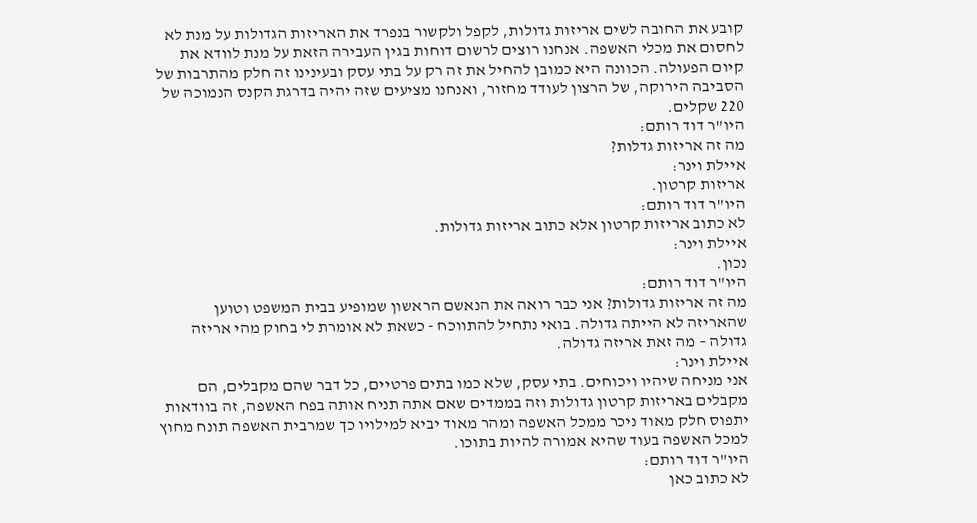קובע את החובה לשים אריזות גדולות, לקפל ולקשור בנפרד את האריזות הגדולות על מנת לא לחסום את מכלי האשפה. אנחנו רוצים לרשום דוחות בגין העבירה הזאת על מנת לוודא את קיום הפעולה. הכוונה היא כמובן להחיל את זה רק על בתי עסק ובעינינו זה חלק מהתרבות של הסביבה הירוקה, של הרצון לעודד מחזור, ואנחנו מציעים שזה יהיה בדרגת הקנס הנמוכה של 220 שקלים.
היו"ר דוד רותם:
מה זה אריזות גדלות?
איילת וינר:
אריזות קרטון.
היו"ר דוד רותם:
לא כתוב אריזות קרטון אלא כתוב אריזות גדולות.
איילת וינר:
נכון.
היו"ר דוד רותם:
מה זה אריזות גדולות? אני כבר רואה את הנאשם הראשון שמופיע בבית המשפט וטוען שהאריזה לא הייתה גדולה. בואי נתחיל להתווכח - כשאת לא אומרת לי בחוק מהי אריזה גדולה – מה זאת אריזה גדולה.
איילת וינר:
אני מניחה שיהיו ויכוחים. בתי עסק, שלא כמו בתים פרטיים, כל דבר שהם מקבלים, הם מקבלים באריזות קרטון גדולות וזה בממדים שאם אתה תניח אותה בפח האשפה, זה בוודאות יתפוס חלק מאוד ניכר ממכל האשפה ומהר מאוד יביא למילויו כך שמרבית האשפה תונח מחוץ למכל האשפה בעוד שהיא אמורה להיות בתוכו.
היו"ר דוד רותם:
לא כתוב כאן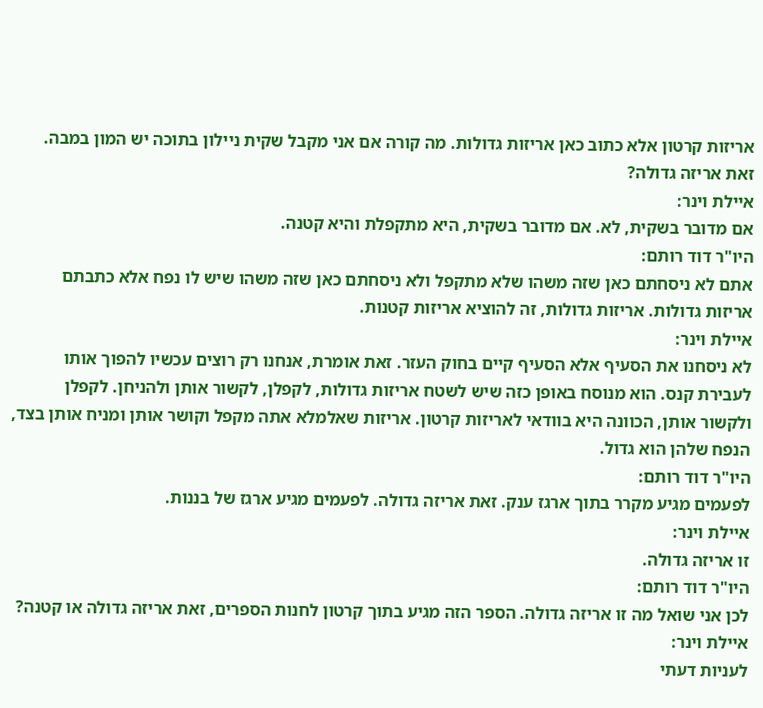אריזות קרטון אלא כתוב כאן אריזות גדולות. מה קורה אם אני מקבל שקית ניילון בתוכה יש המון במבה. זאת אריזה גדולה?
איילת וינר:
אם מדובר בשקית, לא. אם מדובר בשקית, היא מתקפלת והיא קטנה.
היו"ר דוד רותם:
אתם לא ניסחתם כאן שזה משהו שלא מתקפל ולא ניסחתם כאן שזה משהו שיש לו נפח אלא כתבתם אריזות גדולות. אריזות גדולות, זה להוציא אריזות קטנות.
איילת וינר:
לא ניסחנו את הסעיף אלא הסעיף קיים בחוק העזר. זאת אומרת, אנחנו רק רוצים עכשיו להפוך אותו לעבירת קנס. הוא מנוסח באופן כזה שיש לשטח אריזות גדולות, לקפלן, לקשור אותן ולהניחן. לקפלן ולקשור אותן, הכוונה היא בוודאי לאריזות קרטון. אריזות שאלמלא אתה מקפל וקושר אותן ומניח אותן בצד, הנפח שלהן הוא גדול.
היו"ר דוד רותם:
לפעמים מגיע מקרר בתוך ארגז ענק. זאת אריזה גדולה. לפעמים מגיע ארגז של בננות.
איילת וינר:
זו אריזה גדולה.
היו"ר דוד רותם:
לכן אני שואל מה זו אריזה גדולה. הספר הזה מגיע בתוך קרטון לחנות הספרים, זאת אריזה גדולה או קטנה?
איילת וינר:
לעניות דעתי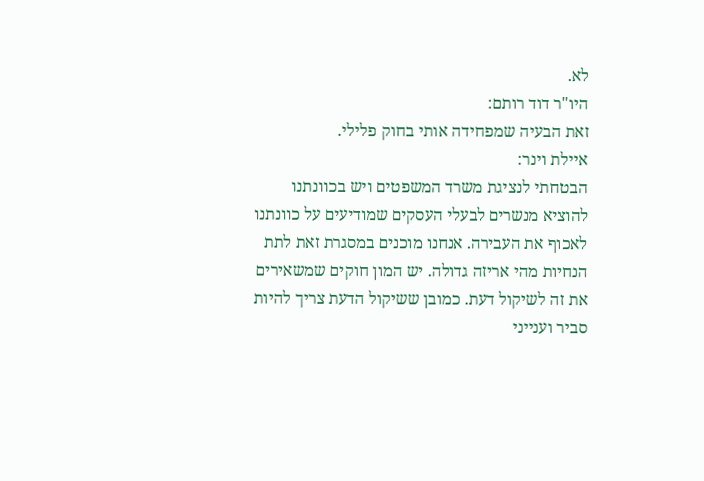לא.
היו"ר דוד רותם:
זאת הבעיה שמפחידה אותי בחוק פלילי.
איילת וינר:
הבטחתי לנציגת משרד המשפטים ויש בכוונתנו להוציא מנשרים לבעלי העסקים שמודיעים על כוונתנו לאכוף את העבירה. אנחנו מוכנים במסגרת זאת לתת הנחיות מהי אריזה גדולה. יש המון חוקים שמשאירים את זה לשיקול דעת. כמובן ששיקול הדעת צריך להיות סביר וענייני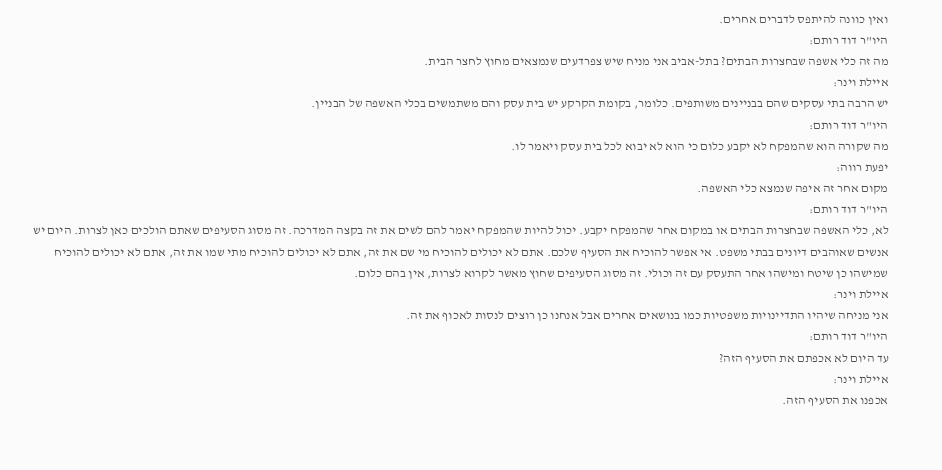ואין כוונה להיתפס לדברים אחרים.
היו"ר דוד רותם:
מה זה כלי אשפה שבחצרות הבתים? בתל-אביב אני מניח שיש צפרדעים שנמצאים מחוץ לחצר הבית.
איילת וינר:
יש הרבה בתי עסקים שהם בבניינים משותפים. כלומר, בקומת הקרקע יש בית עסק והם משתמשים בכלי האשפה של הבניין.
היו"ר דוד רותם:
מה שקורה הוא שהמפקח לא יקבע כלום כי הוא לא יבוא לכל בית עסק ויאמר לו.
יפעת רווה:
מקום אחר זה איפה שנמצא כלי האשפה.
היו"ר דוד רותם:
לא, כלי האשפה שבחצרות הבתים או במקום אחר שהמפקח יקבע. יכול להיות שהמפקח יאמר להם לשים את זה בקצה המדרכה. זה מסוג הסעיפים שאתם הולכים כאן לצרות. היום יש אנשים שאוהבים דיונים בבתי משפט. אי אפשר להוכיח את הסעיף שלכם. אתם לא יכולים להוכיח מי שם את זה, אתם לא יכולים להוכיח מתי שמו את זה, אתם לא יכולים להוכיח שמישהו כן שיטח ומישהו אחר התעסק עם זה וכולי. זה מסוג הסעיפים שחוץ מאשר לקרוא לצרות, אין בהם כלום.
איילת וינר:
אני מניחה שיהיו התדיינויות משפטיות כמו בנושאים אחרים אבל אנחנו כן רוצים לנסות לאכוף את זה.
היו"ר דוד רותם:
עד היום לא אכפתם את הסעיף הזה?
איילת וינר:
אכפנו את הסעיף הזה.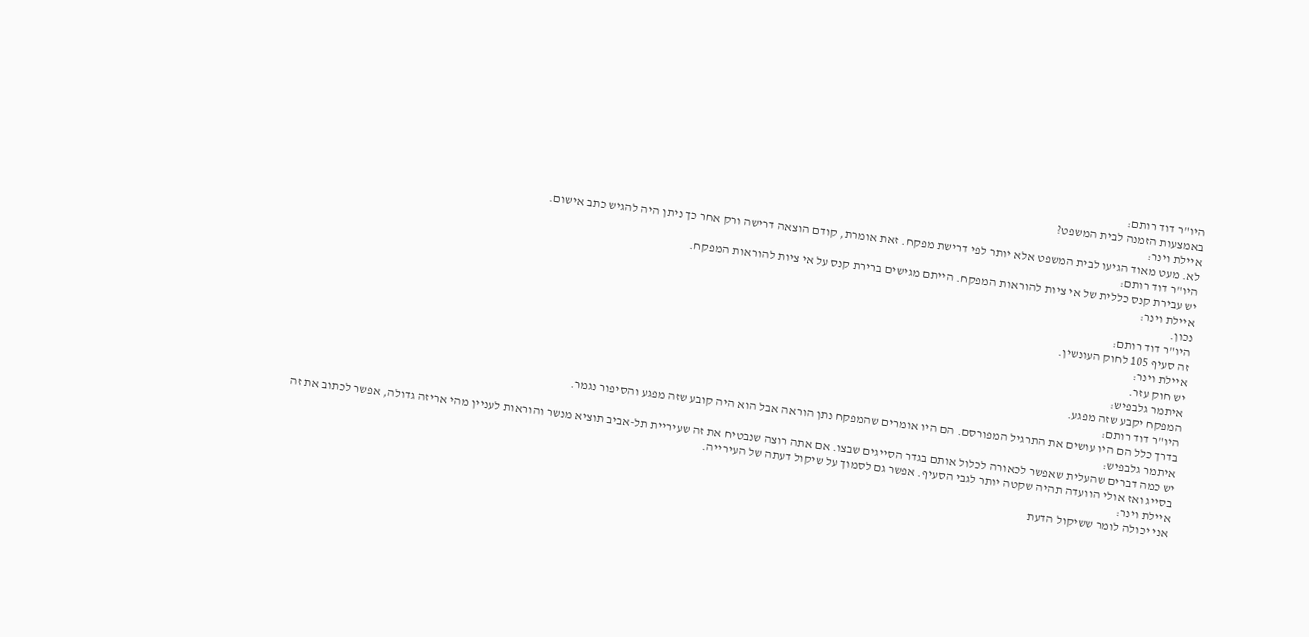היו"ר דוד רותם:
באמצעות הזמנה לבית המשפט?
איילת וינר:
לא. מעט מאוד הגיעו לבית המשפט אלא יותר לפי דרישת מפקח. זאת אומרת, קודם הוצאה דרישה ורק אחר כך ניתן היה להגיש כתב אישום.
היו"ר דוד רותם:
יש עבירת קנס כללית של אי ציות להוראות המפקח. הייתם מגישים ברירת קנס על אי ציות להוראות המפקח.
איילת וינר:
נכון.
היו"ר דוד רותם:
זה סעיף 105 לחוק העונשין.
איילת וינר:
יש חוק עזר.
איתמר גלבפיש:
המפקח יקבע שזה מפגע.
היו"ר דוד רותם:
בדרך כלל הם היו עושים את התרגיל המפורסם. הם היו אומרים שהמפקח נתן הוראה אבל הוא היה קובע שזה מפגע והסיפור נגמר.
איתמר גלבפיש:
יש כמה דברים שהעלית שאפשר לכאורה לכלול אותם בגדר הסייגים שבצו. אם אתה רוצה שנבטיח את זה שעיריית תל-אביב תוציא מנשר והוראות לעניין מהי אריזה גדולה, אפשר לכתוב את זה בסייג ואז אולי הוועדה תהיה שקטה יותר לגבי הסעיף. אפשר גם לסמוך על שיקול דעתה של העירייה.
איילת וינר:
אני יכולה לומר ששיקול הדעת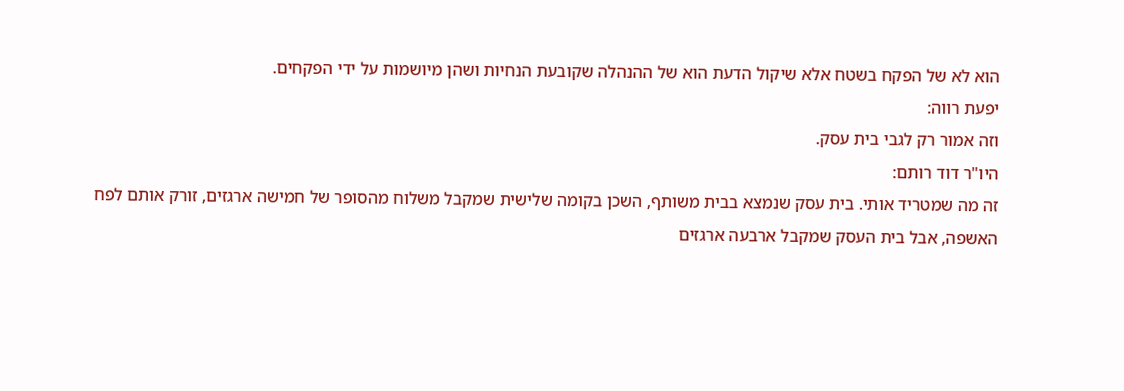הוא לא של הפקח בשטח אלא שיקול הדעת הוא של ההנהלה שקובעת הנחיות ושהן מיושמות על ידי הפקחים.
יפעת רווה:
וזה אמור רק לגבי בית עסק.
היו"ר דוד רותם:
זה מה שמטריד אותי. בית עסק שנמצא בבית משותף, השכן בקומה שלישית שמקבל משלוח מהסופר של חמישה ארגזים, זורק אותם לפח האשפה, אבל בית העסק שמקבל ארבעה ארגזים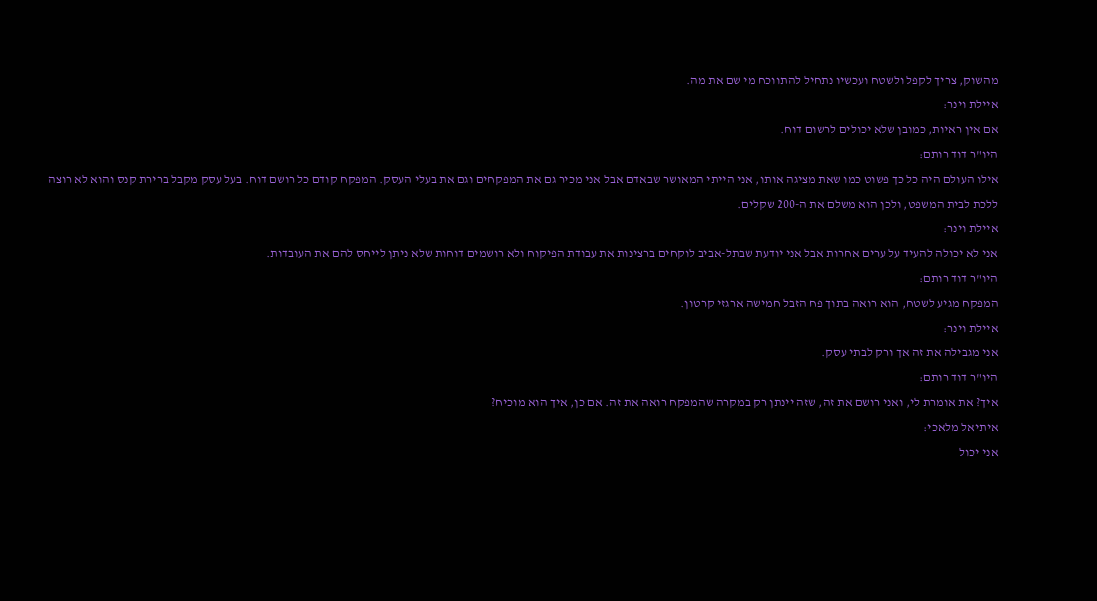מהשוק, צריך לקפל ולשטח ועכשיו נתחיל להתווכח מי שם את מה.
איילת וינר:
אם אין ראיות, כמובן שלא יכולים לרשום דוח.
היו"ר דוד רותם:
אילו העולם היה כל כך פשוט כמו שאת מציגה אותו, אני הייתי המאושר שבאדם אבל אני מכיר גם את המפקחים וגם את בעלי העסק. המפקח קודם כל רושם דוח. בעל עסק מקבל ברירת קנס והוא לא רוצה ללכת לבית המשפט, ולכן הוא משלם את ה-200 שקלים.
איילת וינר:
אני לא יכולה להעיד על ערים אחרות אבל אני יודעת שבתל-אביב לוקחים ברצינות את עבודת הפיקוח ולא רושמים דוחות שלא ניתן לייחס להם את העובדות.
היו"ר דוד רותם:
המפקח מגיע לשטח, הוא רואה בתוך פח הזבל חמישה ארגזי קרטון.
איילת וינר:
אני מגבילה את זה אך ורק לבתי עסק.
היו"ר דוד רותם:
איך? את אומרת לי, ואני רושם את זה, שזה יינתן רק במקרה שהמפקח רואה את זה. אם כן, איך הוא מוכיח?
איתיאל מלאכי:
אני יכול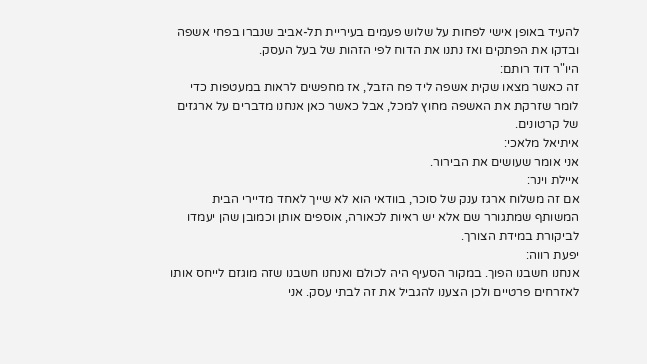להעיד באופן אישי לפחות על שלוש פעמים בעיריית תל-אביב שנברו בפחי אשפה ובדקו את הפתקים ואז נתנו את הדוח לפי הזהות של בעל העסק.
היו"ר דוד רותם:
זה כאשר מצאו שקית אשפה ליד פח הזבל, אז מחפשים לראות במעטפות כדי לומר שזרקת את האשפה מחוץ למכל, אבל כאשר כאן אנחנו מדברים על ארגזים של קרטונים.
איתיאל מלאכי:
אני אומר שעושים את הבירור.
איילת וינר:
אם זה משלוח ארגז ענק של סוכר, בוודאי הוא לא שייך לאחד מדיירי הבית המשותף שמתגורר שם אלא יש ראיות לכאורה, אוספים אותן וכמובן שהן יעמדו לביקורת במידת הצורך.
יפעת רווה:
אנחנו חשבנו הפוך. במקור הסעיף היה לכולם ואנחנו חשבנו שזה מוגזם לייחס אותו לאזרחים פרטיים ולכן הצענו להגביל את זה לבתי עסק. אני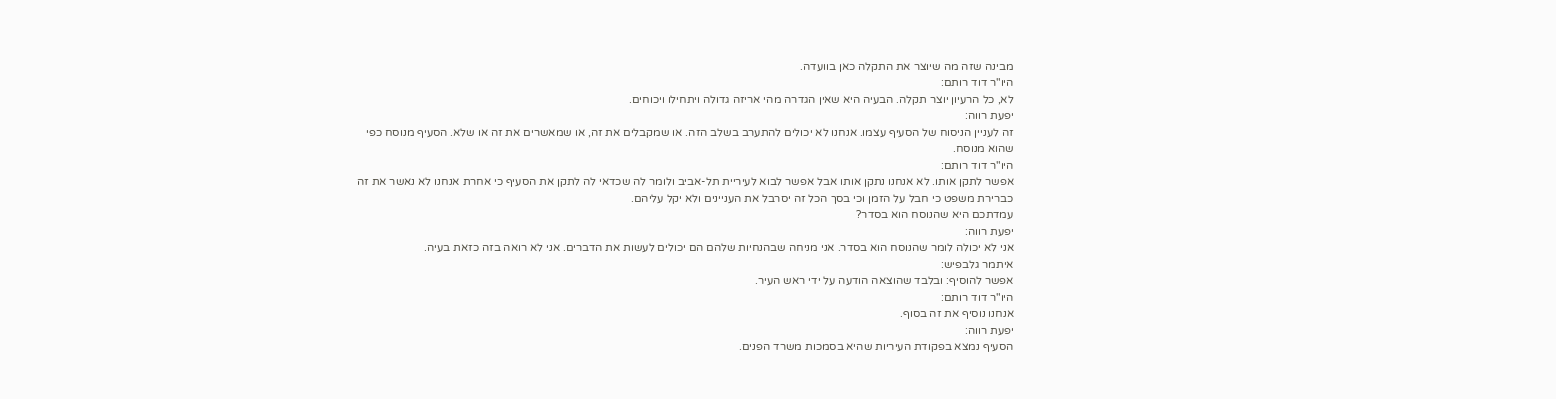מבינה שזה מה שיוצר את התקלה כאן בוועדה.
היו"ר דוד רותם:
לא, כל הרעיון יוצר תקלה. הבעיה היא שאין הגדרה מהי אריזה גדולה ויתחילו ויכוחים.
יפעת רווה:
זה לעניין הניסוח של הסעיף עצמו. אנחנו לא יכולים להתערב בשלב הזה. או שמקבלים את זה, או שמאשרים את זה או שלא. הסעיף מנוסח כפי שהוא מנוסח.
היו"ר דוד רותם:
אפשר לתקן אותו. לא אנחנו נתקן אותו אבל אפשר לבוא לעיריית תל-אביב ולומר לה שכדאי לה לתקן את הסעיף כי אחרת אנחנו לא נאשר את זה כברירת משפט כי חבל על הזמן וכי בסך הכל זה יסרבל את העניינים ולא יקל עליהם.
עמדתכם היא שהנוסח הוא בסדר?
יפעת רווה:
אני לא יכולה לומר שהנוסח הוא בסדר. אני מניחה שבהנחיות שלהם הם יכולים לעשות את הדברים. אני לא רואה בזה כזאת בעיה.
איתמר גלבפיש:
אפשר להוסיף: ובלבד שהוצאה הודעה על ידי ראש העיר.
היו"ר דוד רותם:
אנחנו נוסיף את זה בסוף.
יפעת רווה:
הסעיף נמצא בפקודת העיריות שהיא בסמכות משרד הפנים.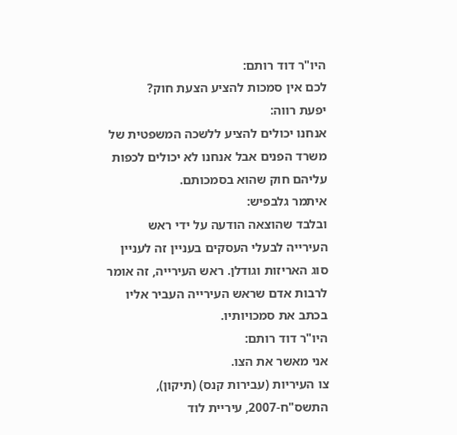היו"ר דוד רותם:
לכם אין סמכות להציע הצעת חוק?
יפעת רווה:
אנחנו יכולים להציע ללשכה המשפטית של משרד הפנים אבל אנחנו לא יכולים לכפות עליהם חוק שהוא בסמכותם.
איתמר גלבפיש:
ובלבד שהוצאה הודעה על ידי ראש העירייה לבעלי העסקים בעניין זה לעניין סוג האריזות וגודלן. ראש העירייה, זה אומר לרבות אדם שראש העירייה העביר אליו בכתב את סמכויותיו.
היו"ר דוד רותם:
אני מאשר את הצו.
צו העיריות (עבירות קנס) (תיקון), התשס"ח-2007, עיריית לוד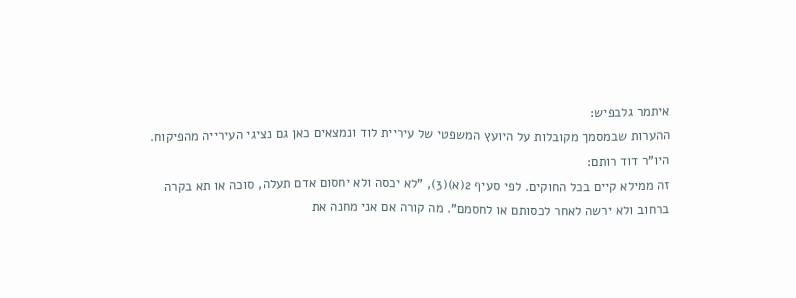איתמר גלבפיש:
ההערות שבמסמך מקובלות על היועץ המשפטי של עיריית לוד ונמצאים כאן גם נציגי העירייה מהפיקוח.
היו"ר דוד רותם:
זה ממילא קיים בכל החוקים. לפי סעיף 2(א)(3), "לא יכסה ולא יחסום אדם תעלה, סוכה או תא בקרה ברחוב ולא ירשה לאחר לכסותם או לחסמם". מה קורה אם אני מחנה את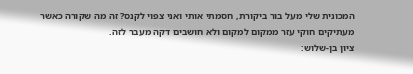המכונית שלי מעל בור ביקורת, חסמתי אותי ואני צפוי לקנס? זה מה שקורה כאשר מעתיקים חוקי עזר ממקום למקום ולא חושבים דקה מעבר לזה.
ציון בן-שלוש: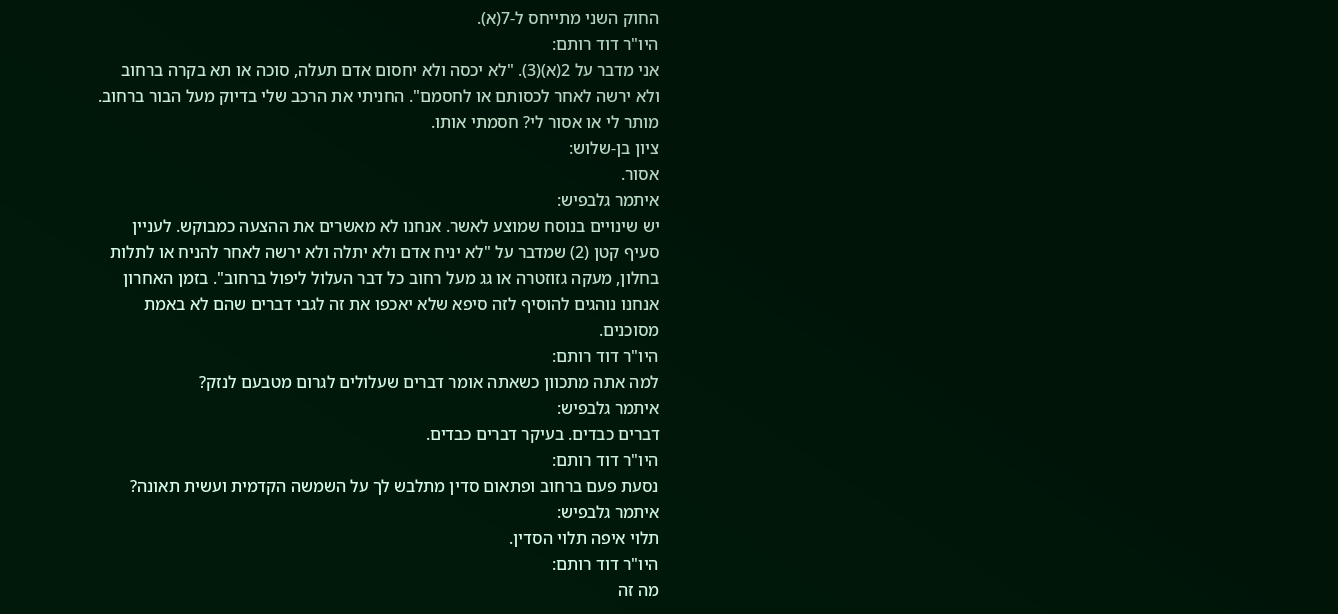החוק השני מתייחס ל-7(א).
היו"ר דוד רותם:
אני מדבר על 2(א)(3). "לא יכסה ולא יחסום אדם תעלה, סוכה או תא בקרה ברחוב ולא ירשה לאחר לכסותם או לחסמם". החניתי את הרכב שלי בדיוק מעל הבור ברחוב. מותר לי או אסור לי? חסמתי אותו.
ציון בן-שלוש:
אסור.
איתמר גלבפיש:
יש שינויים בנוסח שמוצע לאשר. אנחנו לא מאשרים את ההצעה כמבוקש. לעניין סעיף קטן (2) שמדבר על "לא יניח אדם ולא יתלה ולא ירשה לאחר להניח או לתלות בחלון, מעקה גזוזטרה או גג מעל רחוב כל דבר העלול ליפול ברחוב". בזמן האחרון אנחנו נוהגים להוסיף לזה סיפא שלא יאכפו את זה לגבי דברים שהם לא באמת מסוכנים.
היו"ר דוד רותם:
למה אתה מתכוון כשאתה אומר דברים שעלולים לגרום מטבעם לנזק?
איתמר גלבפיש:
דברים כבדים. בעיקר דברים כבדים.
היו"ר דוד רותם:
נסעת פעם ברחוב ופתאום סדין מתלבש לך על השמשה הקדמית ועשית תאונה?
איתמר גלבפיש:
תלוי איפה תלוי הסדין.
היו"ר דוד רותם:
מה זה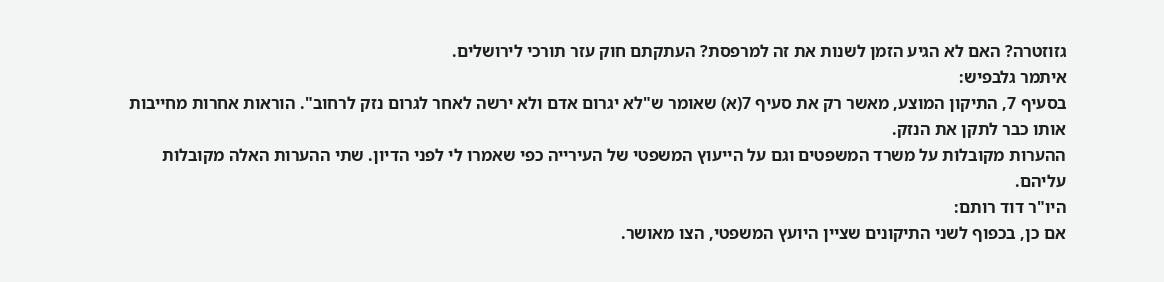גזוזטרה? האם לא הגיע הזמן לשנות את זה למרפסת? העתקתם חוק עזר תורכי לירושלים.
איתמר גלבפיש:
בסעיף 7, התיקון המוצע, מאשר רק את סעיף 7(א) שאומר ש"לא יגרום אדם ולא ירשה לאחר לגרום נזק לרחוב". הוראות אחרות מחייבות אותו כבר לתקן את הנזק.
ההערות מקובלות על משרד המשפטים וגם על הייעוץ המשפטי של העירייה כפי שאמרו לי לפני הדיון. שתי ההערות האלה מקובלות עליהם.
היו"ר דוד רותם:
אם כן, בכפוף לשני התיקונים שציין היועץ המשפטי, הצו מאושר.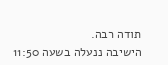תודה רבה.
הישיבה ננעלה בשעה 11:50